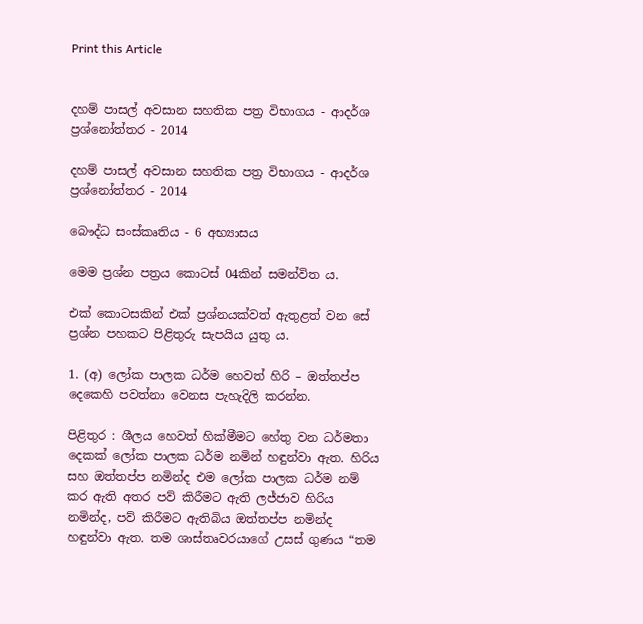Print this Article


දහම් පාසල් අවසාන සහතික පත්‍ර විභාගය - ආදර්ශ ප්‍රශ්නෝත්තර - 2014

දහම් පාසල් අවසාන සහතික පත්‍ර විභාගය - ආදර්ශ ප්‍රශ්නෝත්තර - 2014

බෞද්ධ සංස්කෘතිය - 6 අභ්‍යාසය

මෙම ප්‍රශ්න පත්‍රය කොටස් 04කින් සමන්විත ය.

එක් කොටසකින් එක් ප්‍රශ්නයක්වත් ඇතුළත් වන සේ ප්‍රශ්න පහකට පිළිතුරු සැපයිය යුතු ය.

1. (අ) ලෝක පාලක ධර්ම හෙවත් හිරි – ඔත්තප්ප දෙකෙහි පවත්නා වෙනස පැහැදිලි කරන්න.

පිළිතුර : ශීලය හෙවත් හික්මීමට හේතු වන ධර්මතා දෙකක් ලෝක පාලක ධර්ම නමින් හඳුන්වා ඇත. හිරිය සහ ඔත්තප්ප නමින්ද එම ලෝක පාලක ධර්ම නම් කර ඇති අතර පව් කිරීමට ඇති ලජ්ජාව හිරිය නමින්ද, පව් කිරීමට ඇතිබිය ඔත්තප්ප නමින්ද හඳුන්වා ඇත. තම ශාස්තෘවරයාගේ උසස් ගුණය “තම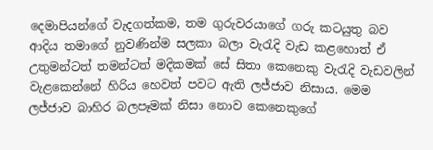දෙමාපියන්ගේ වැදගත්කම, තම ගුරුවරයාගේ ගරු කටයුතු බව ආදිය තමාගේ නුවණින්ම සලකා බලා වැරැදි වැඩ කළහොත් ඒ උතුමන්ටත් තමන්ටත් මදිකමක් සේ සිතා කෙනෙකු වැරැදි වැඩවලින් වැළකෙන්නේ හිරිය හෙවත් පවට ඇති ලජ්ජාව නිසාය. මෙම ලජ්ජාව බාහිර බලපෑමක් නිසා නොව කෙනෙකුගේ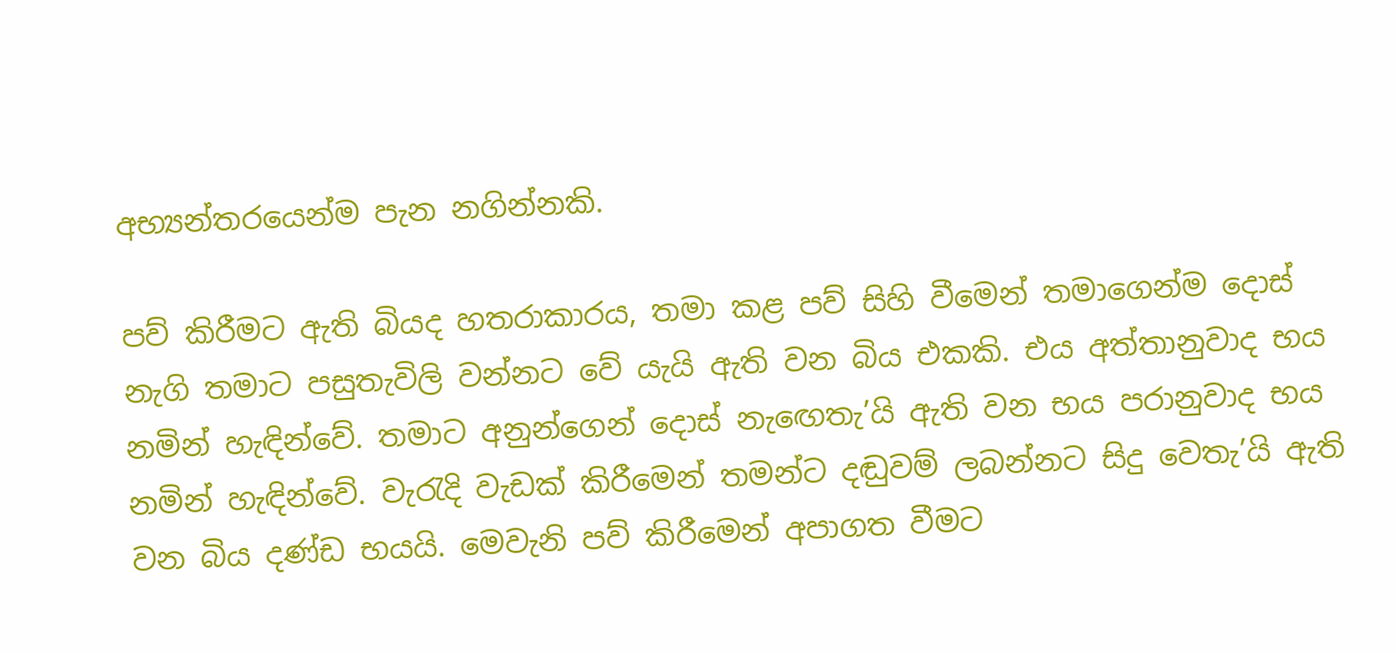අභ්‍යන්තරයෙන්ම පැන නගින්නකි.

පව් කිරීමට ඇති බියද හතරාකාරය, තමා කළ පව් සිහි වීමෙන් තමාගෙන්ම දොස් නැගි තමාට පසුතැවිලි වන්නට වේ යැයි ඇති වන බිය එකකි. එය අත්තානුවාද භය නමින් හැඳින්වේ. තමාට අනුන්ගෙන් දොස් නැඟෙතැ’යි ඇති වන භය පරානුවාද භය නමින් හැඳින්වේ. වැරැදි වැඩක් කිරීමෙන් තමන්ට දඬුවම් ලබන්නට සිදු වෙතැ’යි ඇති වන බිය දණ්ඩ භයයි. මෙවැනි පව් කිරීමෙන් අපාගත වීමට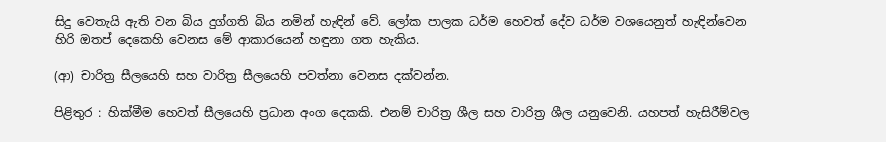සිදු වෙතැයි ඇති වන බිය දුග්ගති බිය නමින් හැඳින් වේ. ලෝක පාලක ධර්ම හෙවත් දේව ධර්ම වශයෙනුත් හැඳින්වෙන හිරි ඔතප් දෙකෙහි වෙනස මේ ආකාරයෙන් හඳුනා ගත හැකිය.

(ආ) චාරිත්‍ර සීලයෙහි සහ වාරිත්‍ර සීලයෙහි පවත්නා වෙනස දක්වන්න.

පිළිතුර : හික්මීම හෙවත් සීලයෙහි ප්‍රධාන අංග දෙකකි. එනම් චාරිත්‍ර ශීල සහ වාරිත්‍ර ශීල යනුවෙනි. යහපත් හැසිරීම්වල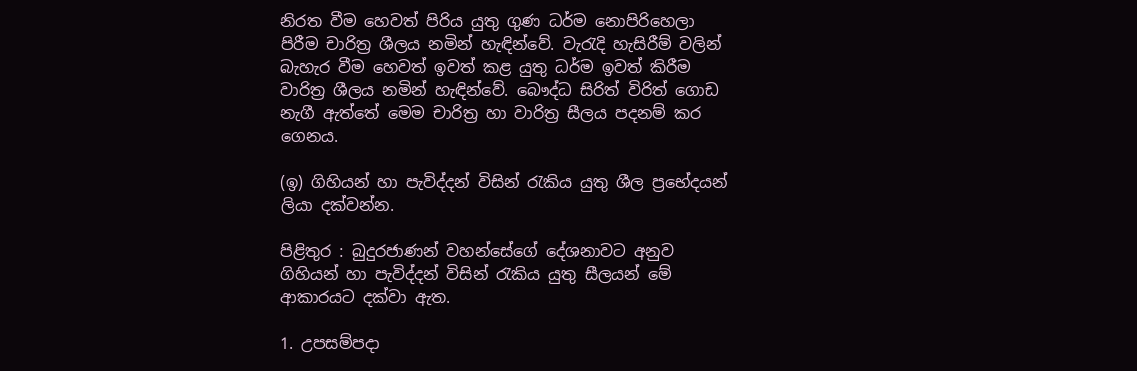නිරත වීම හෙවත් පිරිය යුතු ගුණ ධර්ම නොපිරිහෙලා පිරීම චාරිත්‍ර ශීලය නමින් හැඳින්වේ. වැරැදි හැසිරීම් වලින් බැහැර වීම හෙවත් ඉවත් කළ යුතු ධර්ම ඉවත් කිරීම වාරිත්‍ර ශීලය නමින් හැඳින්වේ. බෞද්ධ සිරිත් විරිත් ගොඩ නැගී ඇත්තේ මෙම චාරිත්‍ර හා වාරිත්‍ර සීලය පදනම් කර ගෙනය.

(ඉ) ගිහියන් හා පැවිද්දන් විසින් රැකිය යුතු ශීල ප්‍රභේදයන් ලියා දක්වන්න.

පිළිතුර : බුදුරජාණන් වහන්සේගේ දේශනාවට අනුව ගිහියන් හා පැවිද්දන් විසින් රැකිය යුතු සීලයන් මේ ආකාරයට දක්වා ඇත.

1. උපසම්පදා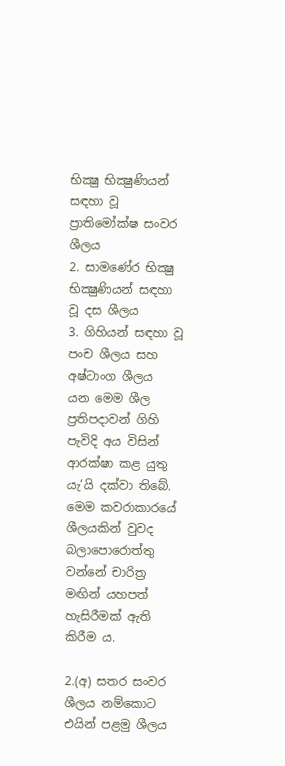භික්‍ෂු භික්‍ෂුණියන් සඳහා වූ ප්‍රාතිමෝක්ෂ සංවර ශීලය
2. සාමණේර භික්‍ෂු භික්‍ෂුණියන් සඳහා වූ දස ශීලය
3. ගිහියන් සඳහා වූ පංච ශීලය සහ අෂ්ටාංග ශීලය
යන මෙම ශීල ප්‍රතිපදාවන් ගිහි පැවිදි අය විසින් ආරක්ෂා කළ යුතු යැ’යි දක්වා තිබේ. මෙම කවරාකාරයේ ශීලයකින් වුවද බලාපොරොත්තු වන්නේ චාරිත්‍ර මඟින් යහපත් හැසිරීමක් ඇති කිරීම ය.

2.(අ) සතර සංවර ශීලය නම්කොට එයින් පළමු ශීලය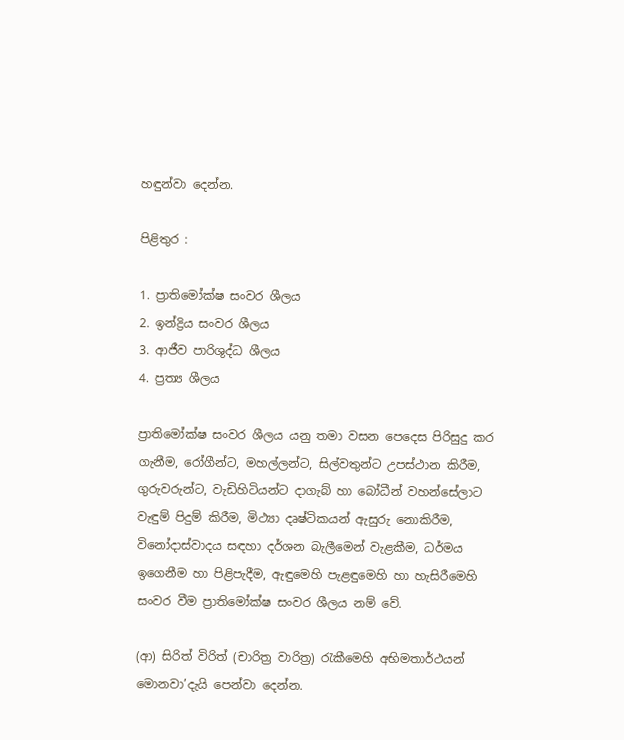හඳුන්වා දෙන්න.

පිළිතුර :

1. ප්‍රාතිමෝක්ෂ සංවර ශීලය
2. ඉන්ද්‍රිය සංවර ශීලය
3. ආජීව පාරිශුද්ධ ශීලය
4. ප්‍රත්‍ය ශීලය

ප්‍රාතිමෝක්ෂ සංවර ශීලය යනු තමා වසන පෙදෙස පිරිසුදු කර ගැනීම, රෝගීන්ට, මහල්ලන්ට, සිල්වතුන්ට උපස්ථාන කිරීම, ගුරුවරුන්ට, වැඩිහිටියන්ට දාගැබ් හා බෝධීන් වහන්සේලාට වැඳුම් පිදුම් කිරීම, මිථ්‍යා දෘෂ්ටිකයන් ඇසුරු නොකිරීම, විනෝදාස්වාදය සඳහා දර්ශන බැලීමෙන් වැළකීම, ධර්මය ඉගෙනීම හා පිළිපැදීම, ඇඳුමෙහි පැළඳුමෙහි හා හැසිරීමෙහි සංවර වීම ප්‍රාතිමෝක්ෂ සංවර ශීලය නම් වේ.

(ආ) සිරිත් විරිත් (චාරිත්‍ර වාරිත්‍ර) රැකීමෙහි අභිමතාර්ථයන් මොනවා’දැයි පෙන්වා දෙන්න.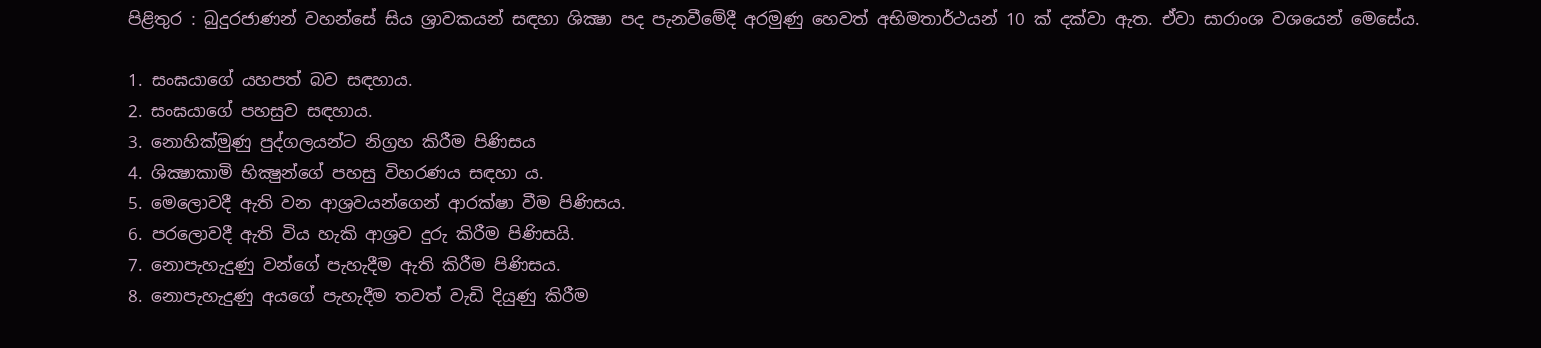පිළිතුර : බුදුරජාණන් වහන්සේ සිය ශ්‍රාවකයන් සඳහා ශික්‍ෂා පද පැනවීමේදී අරමුණු හෙවත් අභිමතාර්ථයන් 10 ක් දක්වා ඇත. ඒවා සාරාංශ වශයෙන් මෙසේය.

1. සංඝයාගේ යහපත් බව සඳහාය.
2. සංඝයාගේ පහසුව සඳහාය.
3. නොහික්මුණු පුද්ගලයන්ට නිග්‍රහ කිරීම පිණිසය
4. ශික්‍ෂාකාමි භික්‍ෂුන්ගේ පහසු විහරණය සඳහා ය.
5. මෙලොවදී ඇති වන ආශ්‍රවයන්ගෙන් ආරක්ෂා වීම පිණිසය.
6. පරලොවදී ඇති විය හැකි ආශ්‍රව දුරු කිරීම පිණිසයි.
7. නොපැහැදුණු වන්ගේ පැහැදීම ඇති කිරීම පිණිසය.
8. නොපැහැදුණු අයගේ පැහැදීම තවත් වැඩි දියුණු කිරීම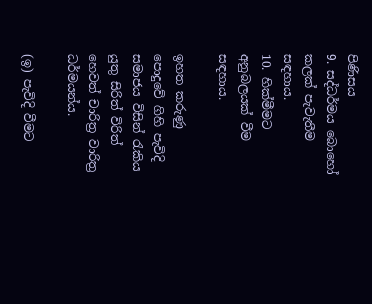පිණිසය
9. සද්ධර්මය බොහෝ කලක් පැවැතීම සඳහාය.
10. හික්මීමට අනුබලයක් වීම සඳහාය.

ඉහත කරුණු පොදුවේ ගිහි පැවිදි සමාජය විසින් රැකිය යුතු සිරිත් විරිත් හෙවත් චාරිත්‍ර වාරිත්‍ර ධර්මයන්ය.

(ඉ) පැවිදි වීමට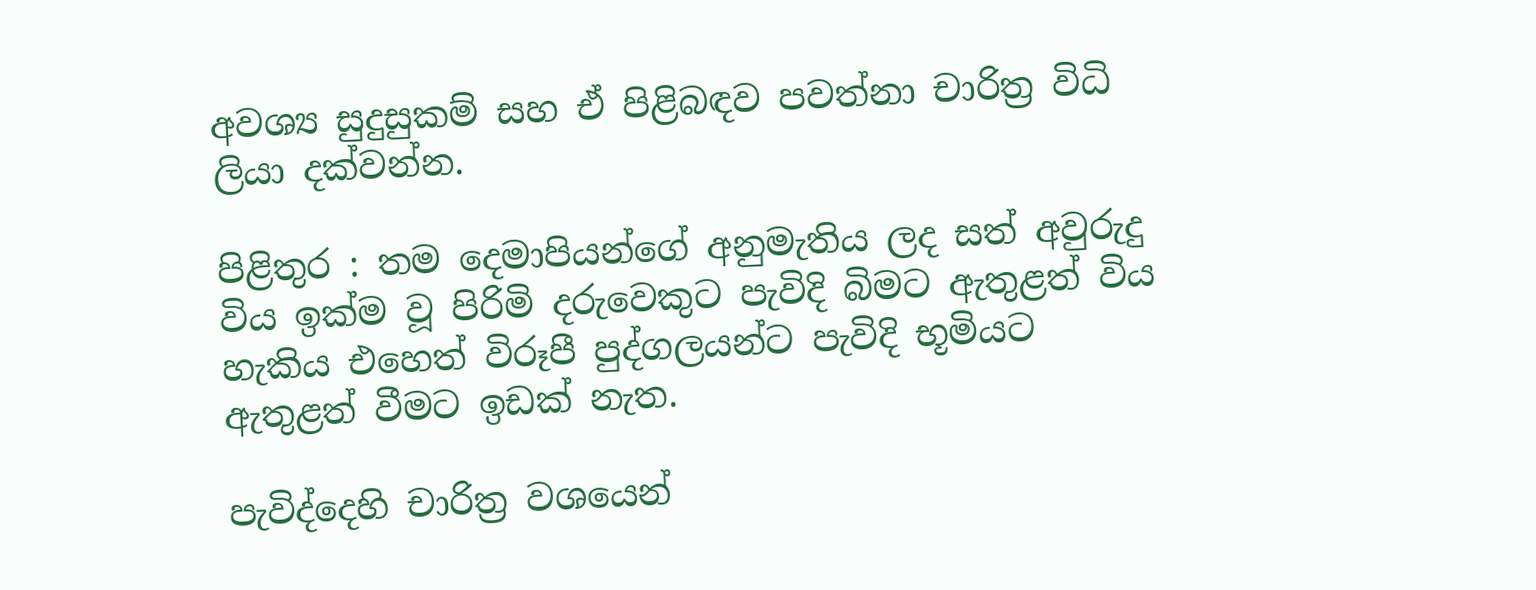අවශ්‍ය සුදුසුකම් සහ ඒ පිළිබඳව පවත්නා චාරිත්‍ර විධි ලියා දක්වන්න.

පිළිතුර : තම දෙමාපියන්ගේ අනුමැතිය ලද සත් අවුරුදු විය ඉක්ම වූ පිරිමි දරුවෙකුට පැවිදි බිමට ඇතුළත් විය හැකිය එහෙත් විරූපී පුද්ගලයන්ට පැවිදි භූමියට ඇතුළත් වීමට ඉඩක් නැත.

පැවිද්දෙහි චාරිත්‍ර වශයෙන්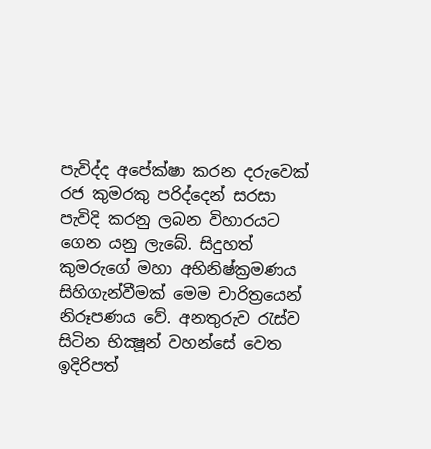පැවිද්ද අපේක්ෂා කරන දරුවෙක් රජ කුමරකු පරිද්දෙන් සරසා පැවිදි කරනු ලබන විහාරයට ගෙන යනු ලැබේ. සිදුහත් කුමරුගේ මහා අභිනිෂ්ක්‍රමණය සිහිගැන්වීමක් මෙම චාරිත්‍රයෙන් නිරූපණය වේ. අනතුරුව රැස්ව සිටින භික්‍ෂූන් වහන්සේ වෙත ඉදිරිපත්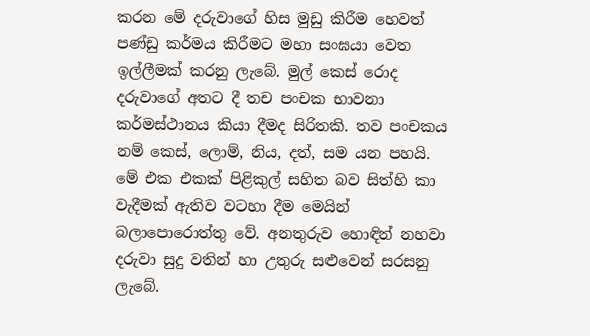කරන මේ දරුවාගේ හිස මුඩු කිරීම හෙවත් පණ්ඩු කර්මය කිරීමට මහා සංඝයා වෙත ඉල්ලීමක් කරනු ලැබේ. මුල් කෙස් රොද දරුවාගේ අතට දී තච පංචක භාවනා කර්මස්ථානය කියා දීමද සිරිතකි. තව පංචකය නම් කෙස්, ලොම්, නිය, දත්, සම යන පහයි. මේ එක එකක් පිළිකුල් සහිත බව සිත්හි කා වැදීමක් ඇතිව වටහා දීම මෙයින් බලාපොරොත්තු වේ. අනතුරුව හොඳින් නහවා දරුවා සුදු වතින් හා උතුරු සළුවෙන් සරසනු ලැබේ.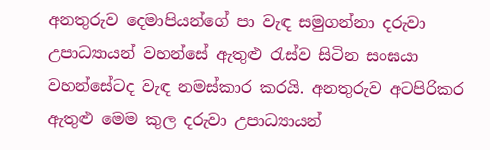අනතුරුව දෙමාපියන්ගේ පා වැඳ සමුගන්නා දරුවා උපාධ්‍යායන් වහන්සේ ඇතුළු රැස්ව සිටින සංඝයා වහන්සේටද වැඳ නමස්කාර කරයි. අනතුරුව අටපිරිකර ඇතුළු මෙම කුල දරුවා උපාධ්‍යායන්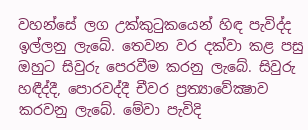වහන්සේ ලග උක්කුටුකයෙන් හිඳ පැවිද්ද ඉල්ලනු ලැබේ. තෙවන වර දක්වා කළ පසු ඔහුට සිවුරු පෙරවීම කරනු ලැබේ. සිවුරු හඳීද්දී, පොරවද්දී චීවර ප්‍රත්‍යාවේක්‍ෂාව කරවනු ලැබේ. මේවා පැවිදි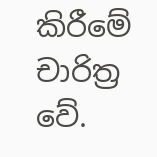කිරීමේ චාරිත්‍ර වේ.